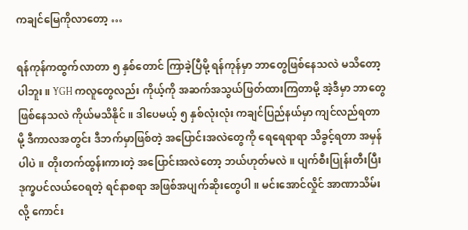ကချင်မြေကိုလာတော့ …

ရန်ကုန်ကထွက်လာတာ ၅ နှစ်တောင် ကြာခဲ့ပြီမို့ ရန်ကုန်မှာ ဘာတွေဖြစ်နေသလဲ မသိတော့ပါဘူး။ YGH ကလူတွေလည်း ကိုယ့်ကို အဆက်အသွယ်ဖြတ်ထားကြတာမို့ အဲ့ဒီမှာ ဘာတွေဖြစ်နေသလဲ ကိုယ်မသိနိုင်။ ဒါပေမယ့် ၅ နှစ်လုံးလုံး ကချင်ပြည်နယ်မှာ ကျင်လည်ရတာမို့ ဒီကာလအတွင်း ဒီဘက်မှာဖြစ်တဲ့ အပြောင်းအလဲတွေကို ရေရေရာရာ သိခွင့်ရတာ အမှန်ပါပဲ။ တိုးတက်ထွန်းကားတဲ့ အပြောင်းအလဲတော့ ဘယ်ဟုတ်မလဲ။ ပျက်စီးပြုန်းတီးပြီး ဒုက္ခပင်လယ်ဝေရတဲ့ ရင်နာစရာ အဖြစ်အပျက်ဆိုးတွေပါ။ မင်းအောင်လှိုင် အာဏာသိမ်းလို့ ကောင်း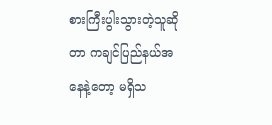စားကြီးပွါးသွားတဲ့သူဆိုတာ ကချင်ပြည်နယ်အနေနဲ့တော့ မရှိသ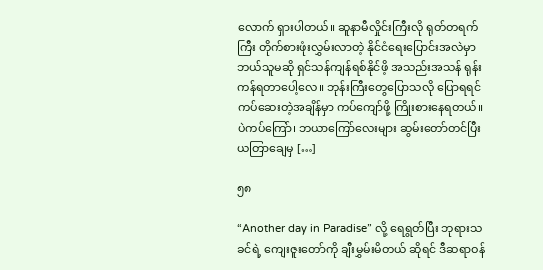လောက် ရှားပါတယ်။ ဆူနာမီလှိုင်းကြီးလို ရုတ်တရက်ကြီး တိုက်စားဖုံးလွှမ်းလာတဲ့ နိုင်ငံရေးပြောင်းအလဲမှာ ဘယ်သူမဆို ရှင်သန်ကျန်ရစ်နိုင်ဖိ့ အသည်းအသန် ရုန်းကန်ရတာပေါ့လေ။ ဘုန်းကြီးတွေပြောသလို ပြောရရင် ကပ်ဆေးတဲ့အချိန်မှာ ကပ်ကျော်ဖို့ ကြိုးစားနေရတယ်။ ပဲကပ်ကြော်၊ ဘယာကြော်လေးများ ဆွမ်းတော်တင်ပြီး ယတြာချေမှ […]

၅၈

“Another day in Paradise” လို့ ရေရွတ်ပြီး ဘုရားသခင်ရဲ့ ကျေးဇူးတော်ကို ချီးမွှမ်းမိတယ် ဆိုရင် ဒီဆရာဝန်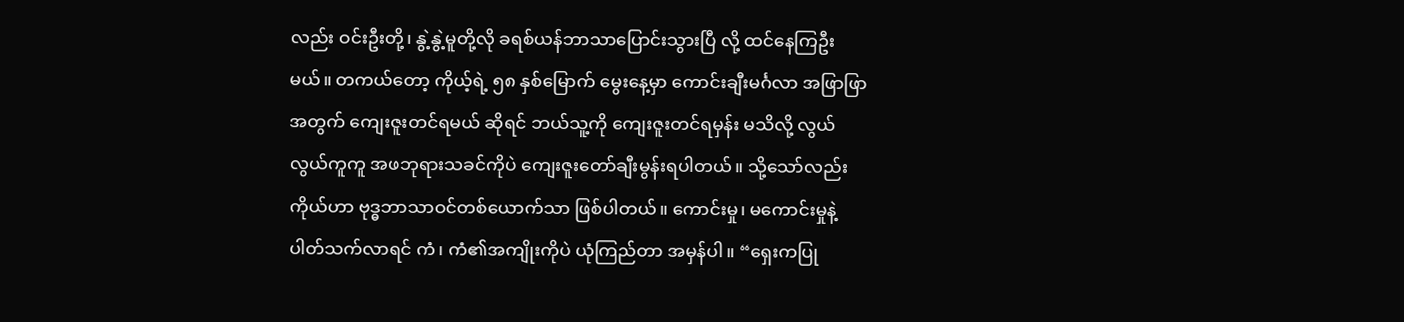လည်း ဝင်းဦးတို့၊ နွဲ့နွဲ့မူတို့လို ခရစ်ယန်ဘာသာပြောင်းသွားပြီ လို့ ထင်နေကြဦးမယ်။ တကယ်တော့ ကိုယ့်ရဲ့ ၅၈ နှစ်မြောက် မွေးနေ့မှာ ကောင်းချီးမင်္ဂလာ အဖြာဖြာအတွက် ကျေးဇူးတင်ရမယ် ဆိုရင် ဘယ်သူ့ကို ကျေးဇူးတင်ရမှန်း မသိလို့ လွယ်လွယ်ကူကူ အဖဘုရားသခင်ကိုပဲ ကျေးဇူးတော်ချီးမွန်းရပါတယ်။ သို့သော်လည်း ကိုယ်ဟာ ဗုဒ္ဓဘာသာဝင်တစ်ယောက်သာ ဖြစ်ပါတယ်။ ကောင်းမှု၊ မကောင်းမှုနဲ့ ပါတ်သက်လာရင် ကံ၊ ကံ၏အကျိုးကိုပဲ ယုံကြည်တာ အမှန်ပါ။ “ရှေးကပြု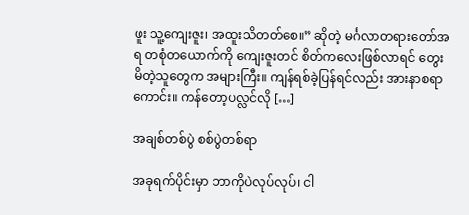ဖူး သူ့ကျေးဇူး၊ အထူးသိတတ်စေ။” ဆိုတဲ့ မင်္ဂလာတရားတော်အရ တစုံတယောက်ကို ကျေးဇူးတင် စိတ်ကလေးဖြစ်လာရင် တွေးမိတဲ့သူတွေက အများကြီး။ ကျန်ရစ်ခဲ့ပြန်ရင်လည်း အားနာစရာကောင်း။ ကန်တော့ပလ္လင်လို […]

အချစ်တစ်ပွဲ စစ်ပွဲတစ်ရာ

အခုရက်ပိုင်းမှာ ဘာကိုပဲလုပ်လုပ်၊ ငါ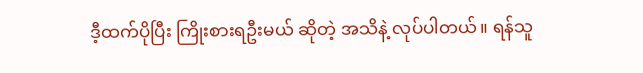ဒီ့ထက်ပိုပြီး ကြိုးစားရဦးမယ် ဆိုတဲ့ အသိနဲ့ လုပ်ပါတယ်။ ရန်သူ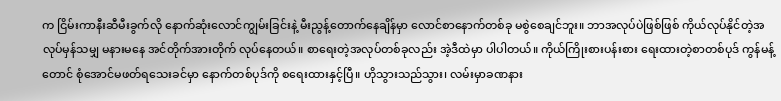က ငြိမ်းကာနီးဆီမီးခွက်လို နောက်ဆုံးလောင်ကျွမ်းခြင်းနဲ့ မီးညွန့်တောက်နေချိန်မှာ လောင်စာနောက်တစ်ခု မစွဲစေချင်ဘူး။ ဘာအလုပ်ပဲဖြစ်ဖြစ် ကိုယ်လုပ်နိုင်တဲ့အလုပ်မှန်သမျှ မနားမနေ အင်တိုက်အားတိုက် လုပ်နေတယ်။ စာရေးတဲ့အလုပ်တစ်ခုလည်း အဲ့ဒီထဲမှာ ပါပါတယ်။ ကိုယ်ကြိုးစားပန်းစား ရေးထားတဲ့စာတစ်ပုဒ် ကွန်မန့်တောင် စုံအောင်မဖတ်ရသေးခင်မှာ နောက်တစ်ပုဒ်ကို စရေးထားနှင့်ပြီ။ ဟိုသွားသည်သွား၊ လမ်းမှာခဏနား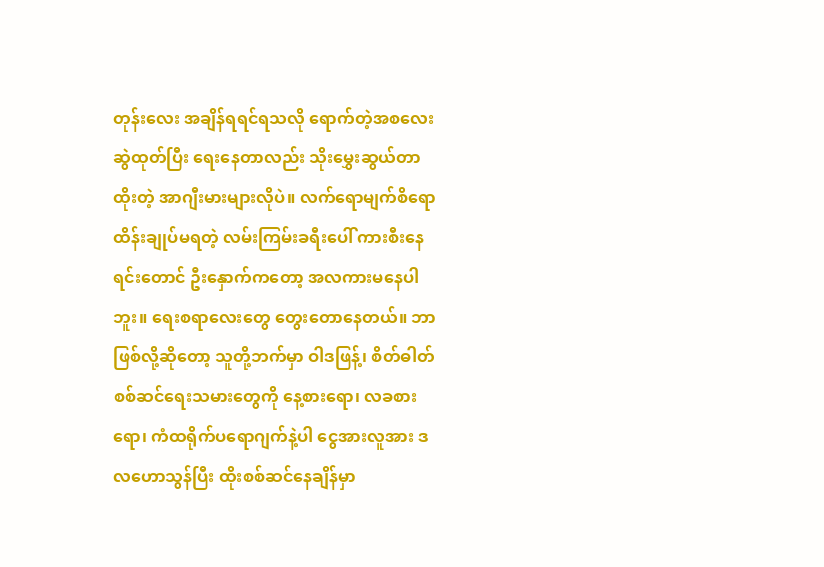တုန်းလေး အချိန်ရရင်ရသလို ရောက်တဲ့အစလေးဆွဲထုတ်ပြီး ရေးနေတာလည်း သိုးမွှေးဆွယ်တာထိုးတဲ့ အာဂျီးမားများလိုပဲ။ လက်ရောမျက်စိရော ထိန်းချုပ်မရတဲ့ လမ်းကြမ်းခရီးပေါ် ကားစီးနေရင်းတောင် ဦးနှောက်ကတော့ အလကားမနေပါဘူး။ ရေးစရာလေးတွေ တွေးတောနေတယ်။ ဘာဖြစ်လို့ဆိုတော့ သူတို့ဘက်မှာ ဝါဒဖြန့်၊ စိတ်ဓါတ်စစ်ဆင်ရေးသမားတွေကို နေ့စားရော၊ လခစားရော၊ ကံထရိုက်ပရောဂျက်နဲ့ပါ ငွေအားလူအား ဒလဟောသွန်ပြီး ထိုးစစ်ဆင်နေချိန်မှာ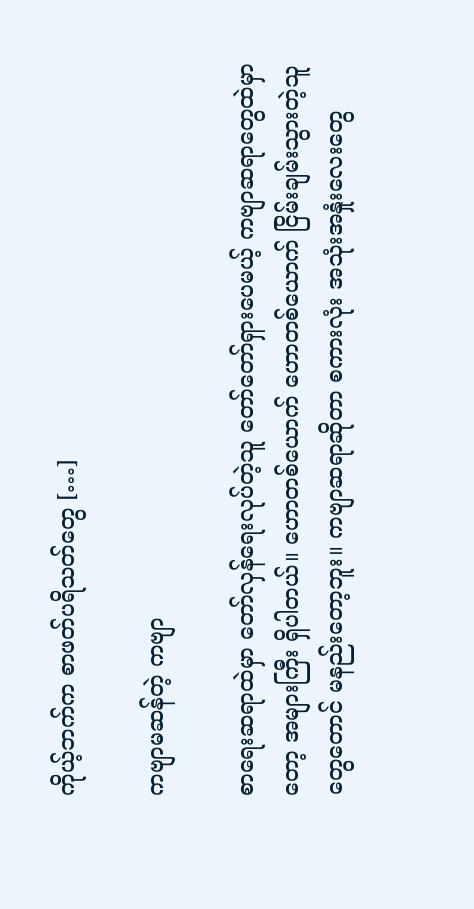ကိုယ့်ဘက်က စာဖတ်ပရိသတ်တွေ […]

ကဗျာမဆန်တဲ့ ကဗျာ

စာရေးဆရာထဲမှာ တော်လှန်ရေးလုပ်တဲ့သူ တော်တော်ရှားပေမယ့် ကဗျာဆရာတွေထဲမှာတော့ အများကြီး ရှိပါတယ်။ ဟောတစ်ယောက် ဟောတစ်ယောက် ငြိမ်းချမ်းသွားတဲ့သူတွေတောင် မနည်းတော့ဘူး။ ကဗျာဆရာဆိုတာ စကားလုံး အသုံးအနှုံးလေးတွေ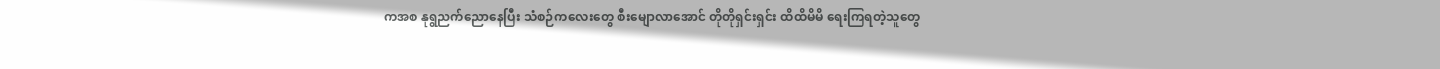ကအစ နုရွညက်ညောနေပြီး သံစဉ်ကလေးတွေ စီးမျောလာအောင် တိုတိုရှင်းရှင်း ထိထိမိမိ ရေးကြရတဲ့သူတွေ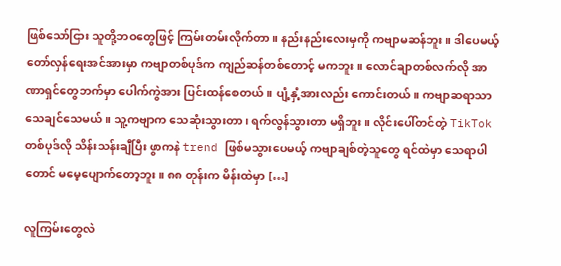ဖြစ်သော်ငြား သူတို့ဘဝတွေဖြင့် ကြမ်းတမ်းလိုက်တာ။ နည်းနည်းလေးမှကို ကဗျာမဆန်ဘူး။ ဒါပေမယ့် တော်လှန်ရေးအင်အားမှာ ကဗျာတစ်ပုဒ်က ကျည်ဆန်တစ်တောင့် မကဘူး။ လောင်ချာတစ်လက်လို အာဏာရှင်တွေဘက်မှာ ပေါက်ကွဲအား ပြင်းထန်စေတယ်။ ပျံ့နှံ့အားလည်း ကောင်းတယ်။ ကဗျာဆရာသာ သေချင်သေမယ်။ သူ့ကဗျာက သေဆုံးသွားတာ၊ ရက်လွန်သွားတာ မရှိဘူး။ လိုင်းပေါ်တင်တဲ့ TikTok တစ်ပုဒ်လို သိန်းသန်းချီပြီး ဖွာကနဲ trend ဖြစ်မသွားပေမယ့် ကဗျာချစ်တဲ့သူတွေ ရင်ထဲမှာ သေရာပါတောင် မမေ့ပျောက်တော့ဘူး။ ၈၈ တုန်းက မိန်းထဲမှာ […]

လူကြမ်းတွေလဲ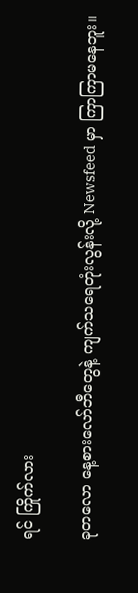ရင် ကြိုက်လား

ခုတလော နေ့စားလော်ဘီတွေနဲ့ ကျက်သရေတုံးလွန်းလို့ Newsfeed မှာ ကြာကြာမနေဘူး။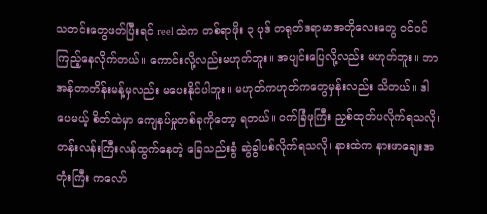သတင်းတွေဖတ်ပြီးရင် reel ထဲက တစ်ရာဖိုး ၃ ပုဒ် တရုတ်ဒရာမာအတိုလေးတွေ ဝင်ဝင်ကြည့်နေလိုက်တယ်။ ကောင်းလို့လည်းမဟုတ်ဘူး။ အပျင်းပြေလို့လည်း မဟုတ်ဘူး။ ဘာအန်တာတိန်းမန့်မှလည်း မပေးနိုင်ပါဘူး။ မဟုတ်ကဟုတ်ကတွေမှန်းလည်း သိတယ်။ ဒါပေမယ့် စိတ်ထဲမှာ ကျေနပ်မှုတစ်ခုကိုတော့ ရတယ်။ ဝက်ခြံဖုကြီး ညှစ်ထုတ်ပလိုက်ရသလို၊ တန်းလန်းကြီးလန်ထွက်နေတဲ့ ခြေသည်းခွံ ဆွဲခွါပစ်လိုက်ရသလို၊ နားထဲက နားဖာချေးအတုံးကြီး ကလော်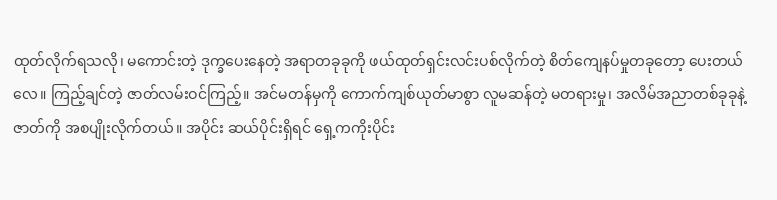ထုတ်လိုက်ရသလို၊ မကောင်းတဲ့ ဒုက္ခပေးနေတဲ့ အရာတခုခုကို ဖယ်ထုတ်ရှင်းလင်းပစ်လိုက်တဲ့ စိတ်ကျေနပ်မှုတခုတော့ ပေးတယ်လေ။ ကြည့်ချင်တဲ့ ဇာတ်လမ်းဝင်ကြည့်။ အင်မတန်မှကို ကောက်ကျစ်ယုတ်မာစွာ လူမဆန်တဲ့ မတရားမှု၊ အလိမ်အညာတစ်ခုခုနဲ့ ဇာတ်ကို အစပျိုးလိုက်တယ်။ အပိုင်း ဆယ်ပိုင်းရှိရင် ရှေ့ကကိုးပိုင်း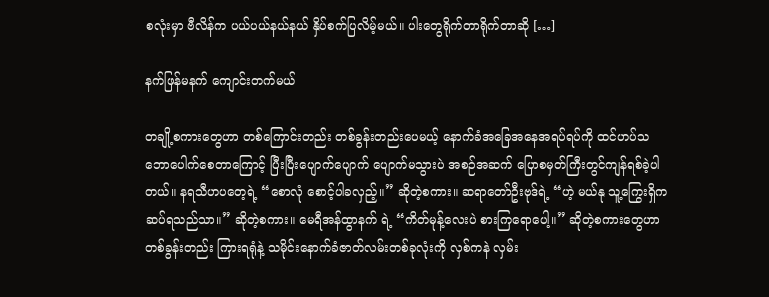စလုံးမှာ ဗီလိန်က ပယ်ပယ်နယ်နယ် နှိပ်စက်ပြလိမ့်မယ်။ ပါးတွေရိုက်တာရိုက်တာဆို […]

နက်ဖြန်မနက် ကျောင်းတက်မယ်

တချို့စကားတွေဟာ တစ်ကြောင်းတည်း တစ်ခွန်းတည်းပေမယ့် နောက်ခံအခြေအနေအရပ်ရပ်ကို ထင်ဟပ်သဘောပေါက်စေတာကြောင့် ပြီးပြီးပျောက်ပျောက် ပျောက်မသွားပဲ အစဉ်အဆက် ပြောစမှတ်ကြီးတွင်ကျန်ရစ်ခဲ့ပါတယ်။ နရသီဟပတေ့ရဲ့ “စောလုံ စောင့်ပါခလှည့်။” ဆိုတဲ့စကား။ ဆရာတော်ဦးဗုဒ်ရဲ့ “ဟဲ့ မယ်နု သူ့ကြွေးရှိက ဆပ်ရသည်သာ။” ဆိုတဲ့စကား။ မေရီအန်ထွာနက် ရဲ့ “ကိတ်မုန့်လေးပဲ စားကြရောပေါ့။” ဆိုတဲ့စကားတွေဟာ တစ်ခွန်းတည်း ကြားရရုံနဲ့ သမိုင်းနောက်ခံဇာတ်လမ်းတစ်ခုလုံးကို လှစ်ကနဲ လှမ်း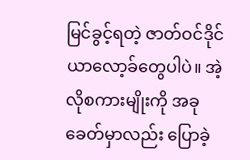မြင်ခွင့်ရတဲ့ ဇာတ်ဝင်ဒိုင်ယာလော့ခ်တွေပါပဲ။ အဲ့လိုစကားမျိုးကို အခုခေတ်မှာလည်း ပြောခဲ့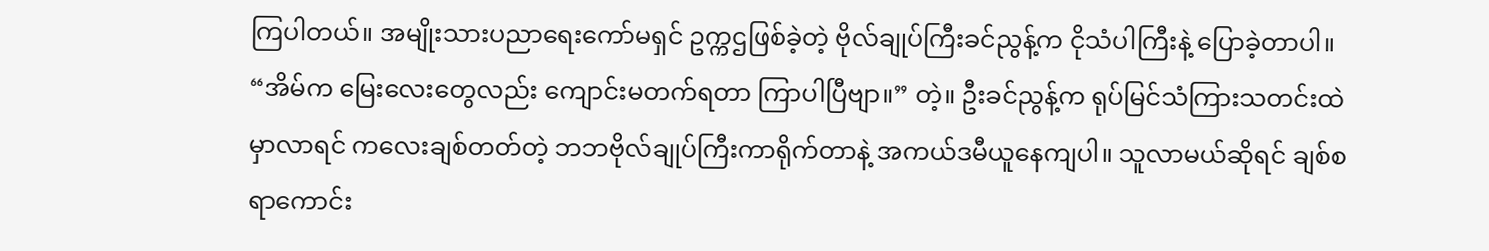ကြပါတယ်။ အမျိုးသားပညာရေးကော်မရှင် ဥက္ကဌဖြစ်ခဲ့တဲ့ ဗိုလ်ချုပ်ကြီးခင်ညွန့်က ငိုသံပါကြီးနဲ့ ပြောခဲ့တာပါ။ “အိမ်က မြေးလေးတွေလည်း ကျောင်းမတက်ရတာ ကြာပါပြီဗျာ။” တဲ့။ ဦးခင်ညွန့်က ရုပ်မြင်သံကြားသတင်းထဲမှာလာရင် ကလေးချစ်တတ်တဲ့ ဘဘဗိုလ်ချုပ်ကြီးကာရိုက်တာနဲ့ အကယ်ဒမီယူနေကျပါ။ သူလာမယ်ဆိုရင် ချစ်စရာကောင်း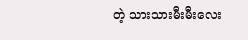တဲ့ သားသားမီးမီးလေး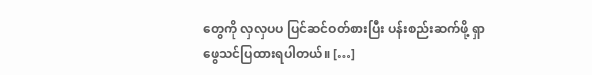တွေကို လှလှပပ ပြင်ဆင်ဝတ်စားပြီး ပန်းစည်းဆက်ဖို့ ရှာဖွေသင်ပြထားရပါတယ်။ […]